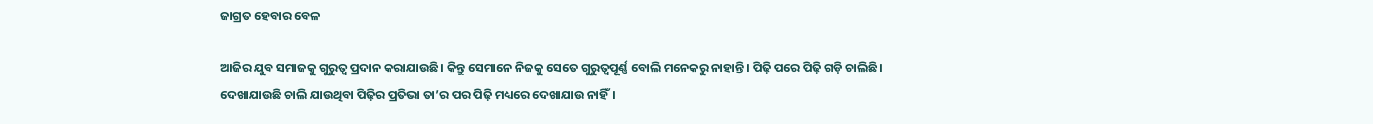ଜାଗ୍ରତ ହେବାର ବେଳ

ଆଜିର ଯୁବ ସମାଜକୁ ଗୁରୁତ୍ୱ ପ୍ରଦାନ କରାଯାଉଛି। କିନ୍ତୁ ସେମାନେ ନିଜକୁ ସେତେ ଗୁରୁତ୍ୱପୂର୍ଣ୍ଣ ବୋଲି ମନେକରୁ ନାହାନ୍ତି। ପିଢ଼ି ପରେ ପିଢ଼ି ଗଡ଼ି ଚାଲିଛି। ଦେଖାଯାଉଛି ଚାଲି ଯାଉଥିବା ପିଢ଼ିର ପ୍ରତିଭା ତା’ର ପର ପିଢ଼ି ମଧ୍ୟରେ ଦେଖାଯାଉ ନାହିଁ।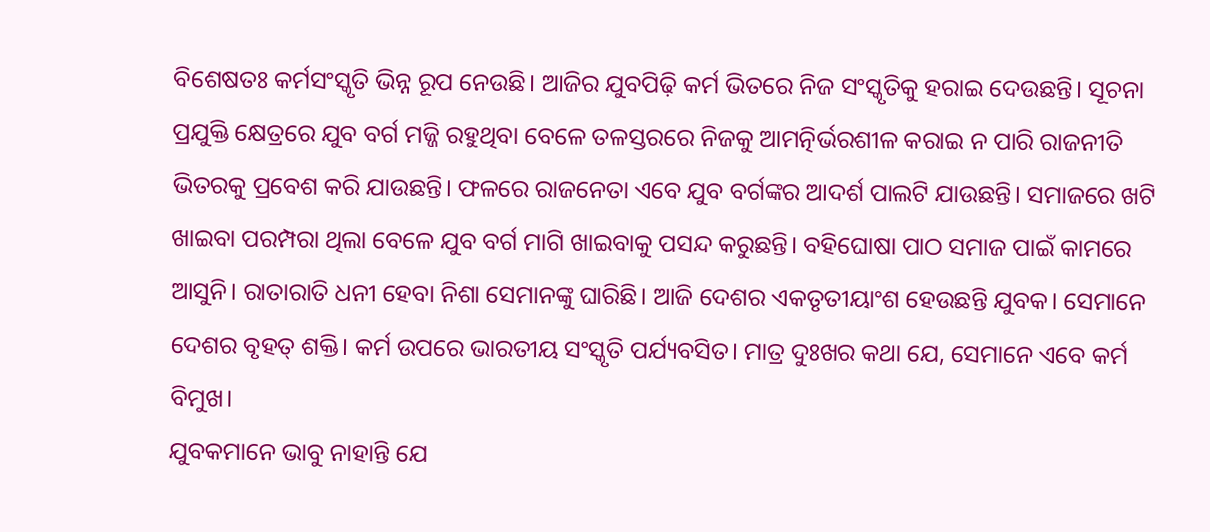ବିଶେଷତଃ କର୍ମସଂସ୍କୃତି ଭିନ୍ନ ରୂପ ନେଉଛି। ଆଜିର ଯୁବପିଢ଼ି କର୍ମ ଭିତରେ ନିଜ ସଂସ୍କୃତିକୁ ହରାଇ ଦେଉଛନ୍ତି। ସୂଚନା ପ୍ରଯୁକ୍ତି କ୍ଷେତ୍ରରେ ଯୁବ ବର୍ଗ ମଜ୍ଜି ରହୁଥିବା ବେଳେ ତଳସ୍ତରରେ ନିଜକୁ ଆମତ୍ନିର୍ଭରଶୀଳ କରାଇ ନ ପାରି ରାଜନୀତି ଭିତରକୁ ପ୍ରବେଶ କରି ଯାଉଛନ୍ତି। ଫଳରେ ରାଜନେତା ଏବେ ଯୁବ ବର୍ଗଙ୍କର ଆଦର୍ଶ ପାଲଟି ଯାଉଛନ୍ତି। ସମାଜରେ ଖଟି ଖାଇବା ପରମ୍ପରା ଥିଲା ବେଳେ ଯୁବ ବର୍ଗ ମାଗି ଖାଇବାକୁ ପସନ୍ଦ କରୁଛନ୍ତି। ବହିଘୋଷା ପାଠ ସମାଜ ପାଇଁ କାମରେ ଆସୁନି। ରାତାରାତି ଧନୀ ହେବା ନିଶା ସେମାନଙ୍କୁ ଘାରିଛି। ଆଜି ଦେଶର ଏକତୃତୀୟାଂଶ ହେଉଛନ୍ତି ଯୁବକ। ସେମାନେ ଦେଶର ବୃହତ୍‌ ଶକ୍ତି। କର୍ମ ଉପରେ ଭାରତୀୟ ସଂସ୍କୃତି ପର୍ଯ୍ୟବସିତ। ମାତ୍ର ଦୁଃଖର କଥା ଯେ, ସେମାନେ ଏବେ କର୍ମ ବିମୁଖ।
ଯୁବକମାନେ ଭାବୁ ନାହାନ୍ତି ଯେ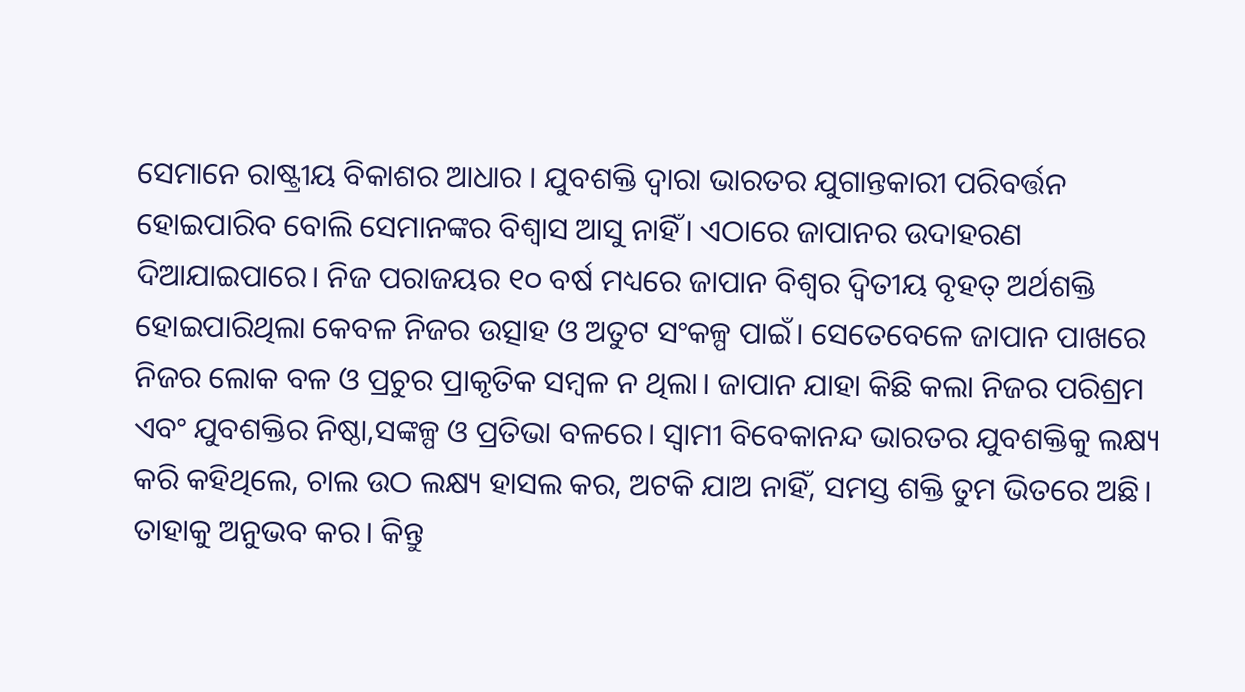ସେମାନେ ରାଷ୍ଟ୍ରୀୟ ବିକାଶର ଆଧାର । ଯୁବଶକ୍ତି ଦ୍ୱାରା ଭାରତର ଯୁଗାନ୍ତକାରୀ ପରିବର୍ତ୍ତନ ହୋଇପାରିବ ବୋଲି ସେମାନଙ୍କର ବିଶ୍ୱାସ ଆସୁ ନାହିଁ। ଏଠାରେ ଜାପାନର ଉଦାହରଣ ଦିଆଯାଇପାରେ। ନିଜ ପରାଜୟର ୧୦ ବର୍ଷ ମଧ୍ୟରେ ଜାପାନ ବିଶ୍ୱର ଦ୍ୱିତୀୟ ବୃହତ୍‌ ଅର୍ଥଶକ୍ତି ହୋଇପାରିଥିଲା କେବଳ ନିଜର ଉତ୍ସାହ ଓ ଅତୁଟ ସଂକଳ୍ପ ପାଇଁ। ସେତେବେଳେ ଜାପାନ ପାଖରେ ନିଜର ଲୋକ ବଳ ଓ ପ୍ରଚୁର ପ୍ରାକୃତିକ ସମ୍ବଳ ନ ଥିଲା। ଜାପାନ ଯାହା କିଛି କଲା ନିଜର ପରିଶ୍ରମ ଏବଂ ଯୁବଶକ୍ତିର ନିଷ୍ଠା,ସଙ୍କଳ୍ପ ଓ ପ୍ରତିଭା ବଳରେ। ସ୍ବାମୀ ବିବେକାନନ୍ଦ ଭାରତର ଯୁବଶକ୍ତିକୁ ଲକ୍ଷ୍ୟ କରି କହିଥିଲେ, ଚାଲ ଉଠ ଲକ୍ଷ୍ୟ ହାସଲ କର, ଅଟକି ଯାଅ ନାହିଁ, ସମସ୍ତ ଶକ୍ତି ତୁମ ଭିତରେ ଅଛି। ତାହାକୁ ଅନୁଭବ କର। କିନ୍ତୁ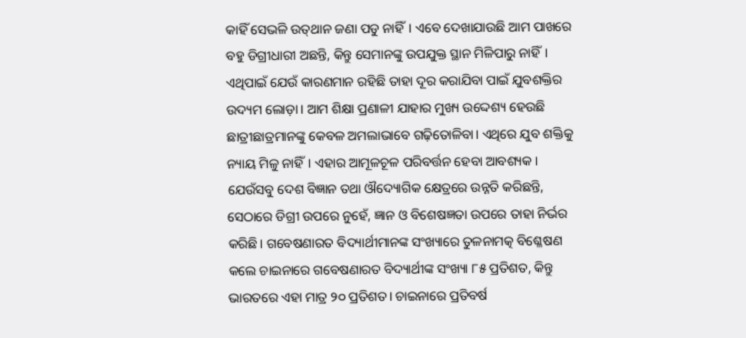କାହିଁ ସେଭଳି ଉତ୍‌ଥାନ ଜଣା ପଡୁ ନାହିଁ। ଏବେ ଦେଖାଯାଉଛି ଆମ ପାଖରେ ବହୁ ଡିଗ୍ରୀଧାରୀ ଅଛନ୍ତି, କିନ୍ତୁ ସେମାନଙ୍କୁ ଉପଯୁକ୍ତ ସ୍ଥାନ ମିଳିପାରୁ ନାହିଁ। ଏଥିପାଇଁ ଯେଉଁ କାରଣମାନ ରହିଛି ତାହା ଦୂର କରାଯିବା ପାଇଁ ଯୁବଶକ୍ତିର ଉଦ୍ୟମ ଲୋଡ଼ା। ଆମ ଶିକ୍ଷା ପ୍ରଣାଳୀ ଯାହାର ମୁଖ୍ୟ ଉଦ୍ଦେଶ୍ୟ ହେଉଛି ଛାତ୍ରୀଛାତ୍ରମାନଙ୍କୁ କେବଳ ଅମଲାଭାବେ ଗଢ଼ିତୋଳିବା। ଏଥିରେ ଯୁବ ଶକ୍ତିକୁ ନ୍ୟାୟ ମିଳୁ ନାହିଁ। ଏହାର ଆମୂଳଚୂଳ ପରିବର୍ତ୍ତନ ହେବା ଆବଶ୍ୟକ। ଯେଉଁସବୁ ଦେଶ ବିଜ୍ଞାନ ତଥା ଔଦ୍ୟୋଗିକ କ୍ଷେତ୍ରରେ ଉନ୍ନତି କରିଛନ୍ତି, ସେଠାରେ ଡିଗ୍ରୀ ଉପରେ ନୁହେଁ, ଜ୍ଞାନ ଓ ବିଶେଷଜ୍ଞତା ଉପରେ ତାହା ନିର୍ଭର କରିଛି। ଗବେଷଣାରତ ବିଦ୍ୟାର୍ଥୀମାନଙ୍କ ସଂଖ୍ୟାରେ ତୁଳନାମତ୍କ ବିଶ୍ଳେଷଣ କଲେ ଚାଇନାରେ ଗବେଷଣାରତ ବିଦ୍ୟାର୍ଥୀଙ୍କ ସଂଖ୍ୟା ୮୫ ପ୍ରତିଶତ, କିନ୍ତୁ ଭାରତରେ ଏହା ମାତ୍ର ୨୦ ପ୍ରତିଶତ। ଚାଇନାରେ ପ୍ରତିବର୍ଷ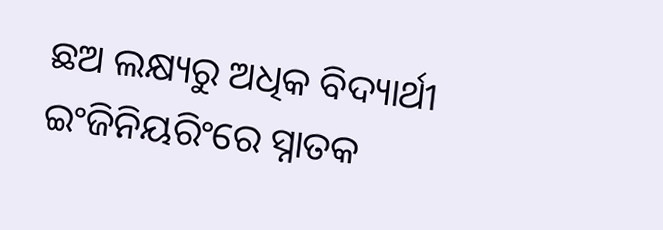ଛଅ ଲକ୍ଷ୍ୟରୁ ଅଧିକ ବିଦ୍ୟାର୍ଥୀ ଇଂଜିନିୟରିଂରେ ସ୍ନାତକ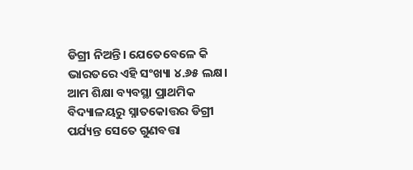ଡିଗ୍ରୀ ନିଅନ୍ତି। ଯେତେବେଳେ କି ଭାରତରେ ଏହି ସଂଖ୍ୟା ୪.୬୫ ଲକ୍ଷ। ଆମ ଶିକ୍ଷା ବ୍ୟବସ୍ଥା ପ୍ରାଥମିକ ବିଦ୍ୟାଳୟରୁ ସ୍ନାତକୋତ୍ତର ଡିଗ୍ରୀ ପର୍ଯ୍ୟନ୍ତ ସେତେ ଗୁଣବତ୍ତା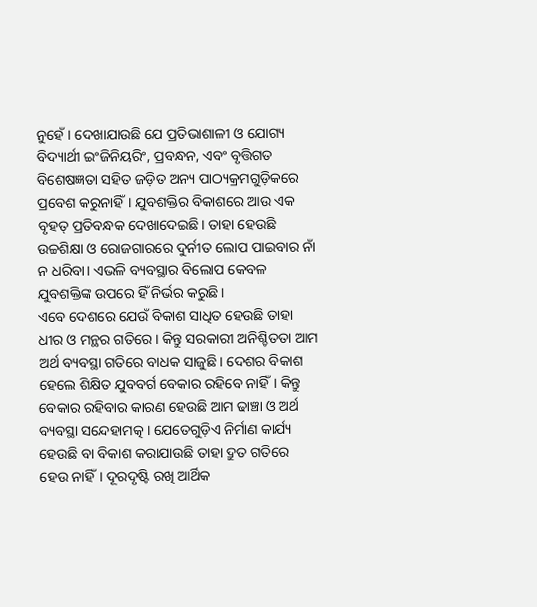ନୁହେଁ। ଦେଖାଯାଉଛି ଯେ ପ୍ରତିଭାଶାଳୀ ଓ ଯୋଗ୍ୟ ବିଦ୍ୟାର୍ଥୀ ଇଂଜିନିୟରିଂ, ପ୍ରବନ୍ଧନ, ଏବଂ ବୃତ୍ତିଗତ ବିଶେଷଜ୍ଞତା ସହିତ ଜଡ଼ିତ ଅନ୍ୟ ପାଠ୍ୟକ୍ରମଗୁଡ଼ିକରେ ପ୍ରବେଶ କରୁନାହିଁ। ଯୁବଶକ୍ତିର ବିକାଶରେ ଆଉ ଏକ ବୃହତ୍‌ ପ୍ରତିବନ୍ଧକ ଦେଖାଦେଇଛି। ତାହା ହେଉଛି ଉଚ୍ଚଶିକ୍ଷା ଓ ରୋଜଗାରରେ ଦୁର୍ନୀତ ଲୋପ ପାଇବାର ନାଁ ନ ଧରିବା। ଏଭଳି ବ୍ୟବସ୍ଥାର ବିଲୋପ କେବଳ ଯୁବଶକ୍ତିଙ୍କ ଉପରେ ହିଁ ନିର୍ଭର କରୁଛି।
ଏବେ ଦେଶରେ ଯେଉଁ ବିକାଶ ସାଧିତ ହେଉଛି ତାହା ଧୀର ଓ ମନ୍ଥର ଗତିରେ। କିନ୍ତୁ ସରକାରୀ ଅନିଶ୍ଚିତତା ଆମ ଅର୍ଥ ବ୍ୟବସ୍ଥା ଗତିରେ ବାଧକ ସାଜୁଛି। ଦେଶର ବିକାଶ ହେଲେ ଶିକ୍ଷିତ ଯୁବବର୍ଗ ବେକାର ରହିବେ ନାହିଁ। କିନ୍ତୁ ବେକାର ରହିବାର କାରଣ ହେଉଛି ଆମ ଢାଞ୍ଚା ଓ ଅର୍ଥ ବ୍ୟବସ୍ଥା ସନ୍ଦେହାମତ୍କ । ଯେତେଗୁଡ଼ିଏ ନିର୍ମାଣ କାର୍ଯ୍ୟ ହେଉଛି ବା ବିକାଶ କରାଯାଉଛି ତାହା ଦ୍ରୁତ ଗତିରେ ହେଉ ନାହିଁ। ଦୂରଦୃଷ୍ଟି ରଖି ଆର୍ଥିକ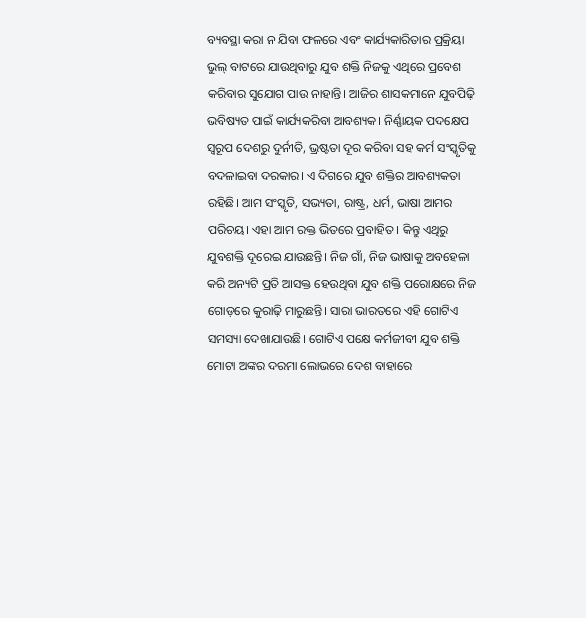ବ୍ୟବସ୍ଥା କରା ନ ଯିବା ଫଳରେ ଏବଂ କାର୍ଯ୍ୟକାରିତାର ପ୍ରକ୍ରିୟା ଭୁଲ୍‌ ବାଟରେ ଯାଉଥିବାରୁ ଯୁବ ଶକ୍ତି ନିଜକୁ ଏଥିରେ ପ୍ରବେଶ କରିବାର ସୁଯୋଗ ପାଉ ନାହାନ୍ତି। ଆଜିର ଶାସକମାନେ ଯୁବପିଢ଼ି ଭବିଷ୍ୟତ ପାଇଁ କାର୍ଯ୍ୟକରିବା ଆବଶ୍ୟକ। ନିର୍ଣ୍ଣାୟକ ପଦକ୍ଷେପ ସ୍ବରୂପ ଦେଶରୁ ଦୁର୍ନୀତି, ଭ୍ରଷ୍ଟତା ଦୂର କରିବା ସହ କର୍ମ ସଂସ୍କୃତିକୁ ବଦଳାଇବା ଦରକାର। ଏ ଦିଗରେ ଯୁବ ଶକ୍ତିର ଆବଶ୍ୟକତା ରହିଛି। ଆମ ସଂସ୍କୃତି, ସଭ୍ୟତା, ରାଷ୍ଟ୍ର, ଧର୍ମ, ଭାଷା ଆମର ପରିଚୟ। ଏହା ଆମ ରକ୍ତ ଭିତରେ ପ୍ରବାହିତ । କିନ୍ତୁ ଏଥିରୁ ଯୁବଶକ୍ତି ଦୂରେଇ ଯାଉଛନ୍ତି। ନିଜ ଗାଁ, ନିଜ ଭାଷାକୁ ଅବହେଳା କରି ଅନ୍ୟଟି ପ୍ରତି ଆସକ୍ତ ହେଉଥିବା ଯୁବ ଶକ୍ତି ପରୋକ୍ଷରେ ନିଜ ଗୋଡ଼ରେ କୁରାଢ଼ି ମାରୁଛନ୍ତି। ସାରା ଭାରତରେ ଏହି ଗୋଟିଏ ସମସ୍ୟା ଦେଖାଯାଉଛି। ଗୋଟିଏ ପକ୍ଷେ କର୍ମଜୀବୀ ଯୁବ ଶକ୍ତି ମୋଟା ଅଙ୍କର ଦରମା ଲୋଭରେ ଦେଶ ବାହାରେ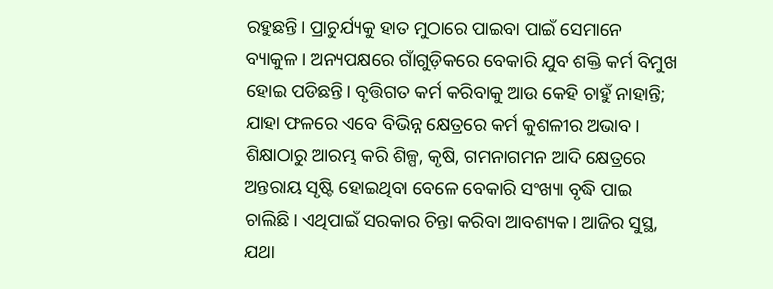ରହୁଛନ୍ତି। ପ୍ରାଚୁର୍ଯ୍ୟକୁ ହାତ ମୁଠାରେ ପାଇବା ପାଇଁ ସେମାନେ ବ୍ୟାକୁଳ। ଅନ୍ୟପକ୍ଷରେ ଗାଁଗୁଡ଼ିକରେ ବେକାରି ଯୁବ ଶକ୍ତି କର୍ମ ବିମୁଖ ହୋଇ ପଡିଛନ୍ତି। ବୃତ୍ତିଗତ କର୍ମ କରିବାକୁ ଆଉ କେହି ଚାହୁଁ ନାହାନ୍ତି; ଯାହା ଫଳରେ ଏବେ ବିଭିନ୍ନ କ୍ଷେତ୍ରରେ କର୍ମ କୁଶଳୀର ଅଭାବ। ଶିକ୍ଷାଠାରୁ ଆରମ୍ଭ କରି ଶିଳ୍ପ, କୃଷି, ଗମନାଗମନ ଆଦି କ୍ଷେତ୍ରରେ ଅନ୍ତରାୟ ସୃଷ୍ଟି ହୋଇଥିବା ବେଳେ ବେକାରି ସଂଖ୍ୟା ବୃଦ୍ଧି ପାଇ ଚାଲିଛି। ଏଥିପାଇଁ ସରକାର ଚିନ୍ତା କରିବା ଆବଶ୍ୟକ। ଆଜିର ସୁସ୍ଥ, ଯଥା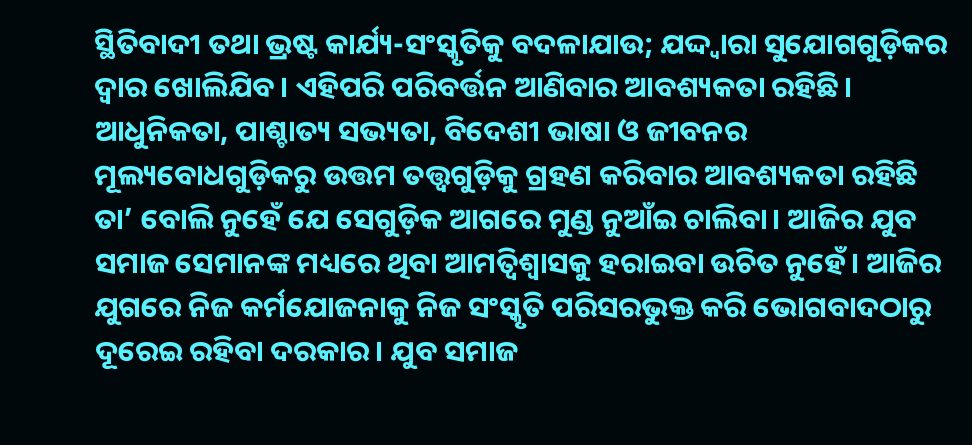ସ୍ଥିତିବାଦୀ ତଥା ଭ୍ରଷ୍ଟ କାର୍ଯ୍ୟ-ସଂସ୍କୃତିକୁ ବଦଳାଯାଉ; ଯଦ୍ଦ୍ବାରା ସୁଯୋଗଗୁଡ଼ିକର ଦ୍ୱାର ଖୋଲିଯିବ। ଏହିପରି ପରିବର୍ତ୍ତନ ଆଣିବାର ଆବଶ୍ୟକତା ରହିଛି। ଆଧୁନିକତା, ପାଶ୍ଚାତ୍ୟ ସଭ୍ୟତା, ବିଦେଶୀ ଭାଷା ଓ ଜୀବନର ମୂଲ୍ୟବୋଧଗୁଡ଼ିକରୁ ଉତ୍ତମ ତତ୍ତ୍ୱଗୁଡ଼ିକୁ ଗ୍ରହଣ କରିବାର ଆବଶ୍ୟକତା ରହିଛି ତା’ ବୋଲି ନୁହେଁ ଯେ ସେଗୁଡ଼ିକ ଆଗରେ ମୁଣ୍ଡ ନୁଆଁଇ ଚାଲିବା। ଆଜିର ଯୁବ ସମାଜ ସେମାନଙ୍କ ମଧ୍ୟରେ ଥିବା ଆମତ୍ବିଶ୍ୱାସକୁ ହରାଇବା ଉଚିତ ନୁହେଁ। ଆଜିର ଯୁଗରେ ନିଜ କର୍ମଯୋଜନାକୁ ନିଜ ସଂସ୍କୃତି ପରିସରଭୁକ୍ତ କରି ଭୋଗବାଦଠାରୁ ଦୂରେଇ ରହିବା ଦରକାର। ଯୁବ ସମାଜ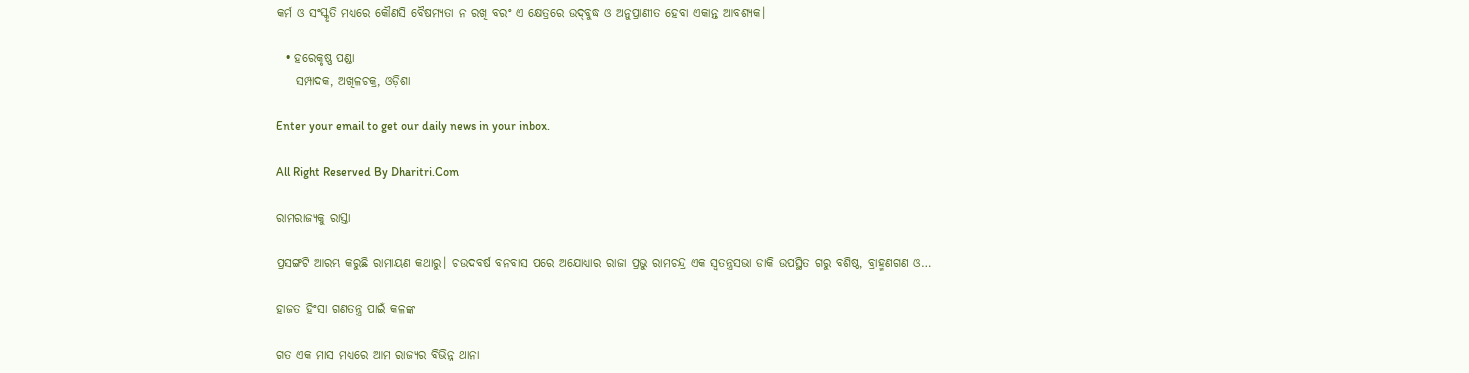କର୍ମ ଓ ସଂସ୍କୃତି ମଧ୍ୟରେ କୌଣସି ବୈଷମ୍ୟତା ନ ରଖି ବରଂ ଏ କ୍ଷେତ୍ରରେ ଉଦ୍‌ବୁଦ୍ଧ ଓ ଅନୁପ୍ରାଣୀତ ହେବା ଏକାନ୍ତ ଆବଶ୍ୟକ।

  • ହରେକୃଷ୍ଣ ପଣ୍ଡା
    ସମ୍ପାଦକ, ଅଖିଳଚକ୍ର, ଓଡ଼ିଶା

Enter your email to get our daily news in your inbox.

All Right Reserved By Dharitri.Com

ରାମରାଜ୍ୟକୁ ରାସ୍ତା

ପ୍ରସଙ୍ଗଟି ଆରମ୍ଭ କରୁଛି ରାମାୟଣ କଥାରୁ। ଚଉଦବର୍ଷ ବନବାସ ପରେ ଅଯୋଧ୍ୟାର ରାଜା ପ୍ରଭୁ ରାମଚନ୍ଦ୍ର ଏକ ସ୍ବତନ୍ତ୍ରସଭା ଡାକି ଉପସ୍ଥିତ ଗରୁ ବଶିଷ୍ଠ, ବ୍ରାହ୍ମଣଗଣ ଓ…

ହାଜତ ହିଂସା ଗଣତନ୍ତ୍ର ପାଇଁ କଳଙ୍କ

ଗତ ଏକ ମାସ ମଧ୍ୟରେ ଆମ ରାଜ୍ୟର ବିଭିନ୍ନ ଥାନା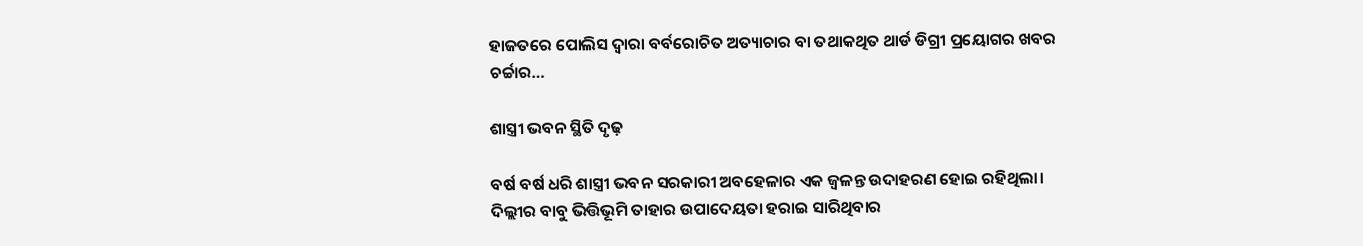ହାଜତରେ ପୋଲିସ ଦ୍ୱାରା ବର୍ବରୋଚିତ ଅତ୍ୟାଚାର ବା ତଥାକଥିତ ଥାର୍ଡ ଡିଗ୍ରୀ ପ୍ରୟୋଗର ଖବର ଚର୍ଚ୍ଚାର…

ଶାସ୍ତ୍ରୀ ଭବନ ସ୍ଥିତି ଦୃଢ଼

ବର୍ଷ ବର୍ଷ ଧରି ଶାସ୍ତ୍ରୀ ଭବନ ସରକାରୀ ଅବହେଳାର ଏକ ଜ୍ୱଳନ୍ତ ଉଦାହରଣ ହୋଇ ରହିଥିଲା। ଦିଲ୍ଲୀର ବାବୁ ଭିତ୍ତିଭୂମି ତାହାର ଉପାଦେୟତା ହରାଇ ସାରିଥିବାର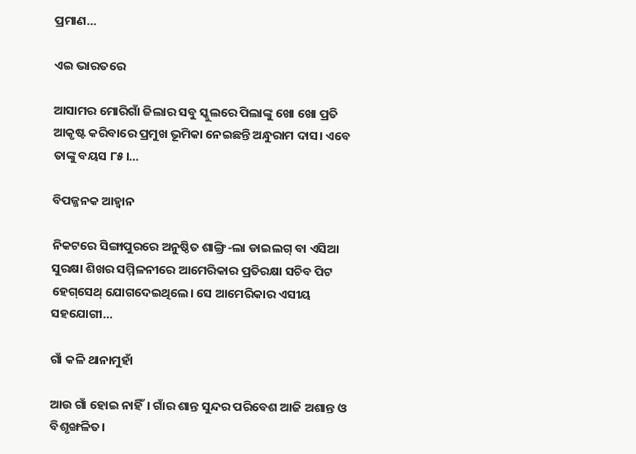ପ୍ରମାଣ…

ଏଇ ଭାରତରେ

ଆସାମର ମୋରିଗାଁ ଜିଲାର ସବୁ ସ୍କୁଲରେ ପିଲାଙ୍କୁ ଖୋ ଖୋ ପ୍ରତି ଆକୃଷ୍ଟ କରିବାରେ ପ୍ରମୁଖ ଭୂମିକା ନେଇଛନ୍ତି ଅନ୍ଧୁରାମ ଦାସ। ଏବେ ତାଙ୍କୁ ବୟସ ୮୫।…

ବିପଜ୍ଜନକ ଆହ୍ବାନ

ନିକଟରେ ସିଙ୍ଗାପୁରରେ ଅନୁଷ୍ଠିତ ଶାଙ୍ଗ୍ରି-ଲା ଡାଇଲଗ୍‌ ବା ଏସିଆ ସୁରକ୍ଷା ଶିଖର ସମ୍ମିଳନୀରେ ଆମେରିକାର ପ୍ରତିରକ୍ଷା ସଚିବ ପିଟ ହେଗ୍‌ସେଥ୍‌ ଯୋଗଦେଇଥିଲେ। ସେ ଆମେରିକାର ଏସୀୟ ସହଯୋଗୀ…

ଗାଁ କଳି ଥାନାମୁହାଁ

ଆଉ ଗାଁ ହୋଇ ନାହିଁ। ଗାଁର ଶାନ୍ତ ସୁନ୍ଦର ପରିବେଶ ଆଜି ଅଶାନ୍ତ ଓ ବିଶୃଙ୍ଖଳିତ।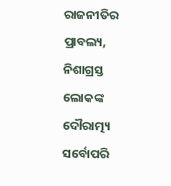ରାଜନୀତିର ପ୍ରାବଲ୍ୟ, ନିଶାଗ୍ରସ୍ତ ଲୋକଙ୍କ ଦୌରାତ୍ମ୍ୟ ସର୍ବୋପରି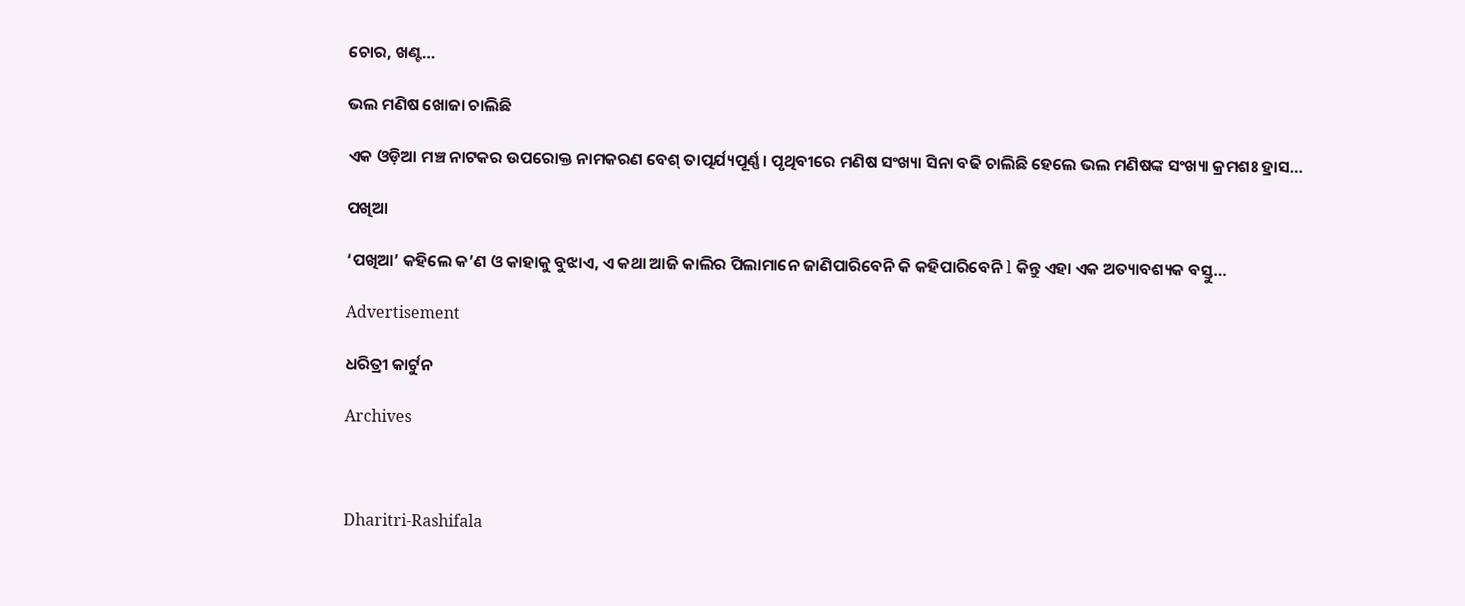ଚୋର, ଖଣ୍ଟ…

ଭଲ ମଣିଷ ଖୋଜା ଚାଲିଛି

ଏକ ଓଡ଼ିଆ ମଞ୍ଚ ନାଟକର ଉପରୋକ୍ତ ନାମକରଣ ବେଶ୍‌ ତାତ୍ପର୍ଯ୍ୟପୂର୍ଣ୍ଣ। ପୃଥିବୀରେ ମଣିଷ ସଂଖ୍ୟା ସିନା ବଢି ଚାଲିଛି ହେଲେ ଭଲ ମଣିଷଙ୍କ ସଂଖ୍ୟା କ୍ରମଶଃ ହ୍ରାସ…

ପଖିଆ

‘ପଖିଆ’ କହିଲେ କ’ଣ ଓ କାହାକୁ ବୁଝାଏ, ଏ କଥା ଆଜି କାଲିର ପିଲାମାନେ ଜାଣିପାରିବେନି କି କହିପାରିବେନି l କିନ୍ତୁ ଏହା ଏକ ଅତ୍ୟାବଶ୍ୟକ ବସ୍ତୁ…

Advertisement

ଧରିତ୍ରୀ କାର୍ଟୁନ

Archives



Dharitri-Rashifala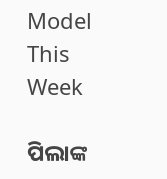Model This Week

ପିଲାଙ୍କ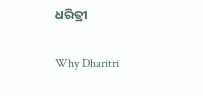ଧରିତ୍ରୀ

Why Dharitri